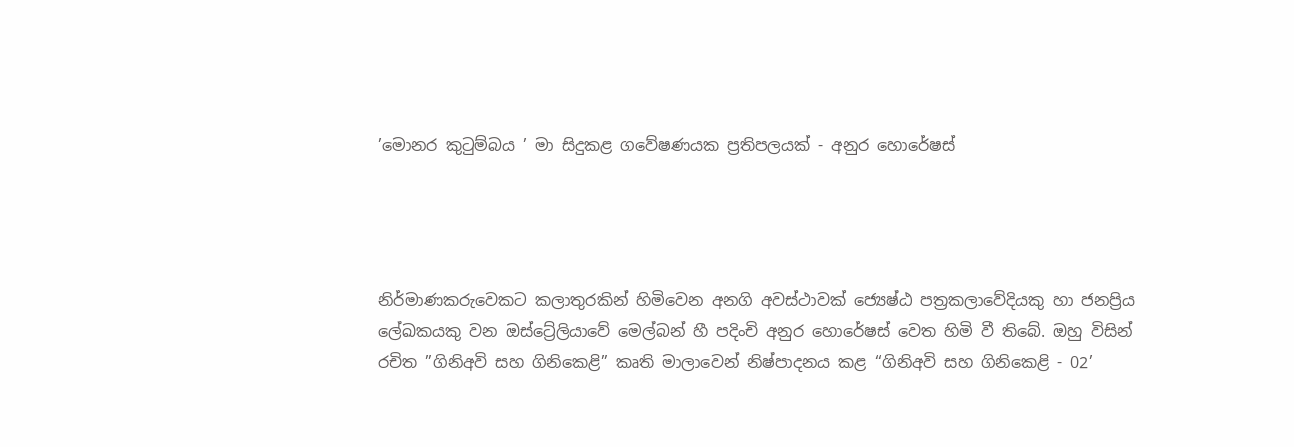’මොනර කුටුම්බය ’ මා සිදුකළ ගවේෂණයක ප්‍රතිපලයක් - අනුර හොරේෂස්




නිර්මාණකරුවෙකට කලාතුරකින් හිමිවෙන අනගි අවස්ථාවක් ජ්‍යෙෂ්ඨ පත්‍රකලාවේදියකු හා ජනප්‍රිය ලේඛකයකු වන ඔස්ට්‍රේලියාවේ මෙල්බන් හී පදිංචි අනුර හොරේෂස් වෙත හිමි වී තිබේ. ඔහු විසින් රචිත ”ගිනිඅවි සහ ගිනිකෙළි” කෘති මාලාවෙන් නිෂ්පාදනය කළ ‘‘ගිනිඅවි සහ ගිනිකෙළි - 02’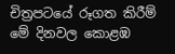චිත්‍රපටයේ රූගත කිරීම් මේ දිනවල කොළඹ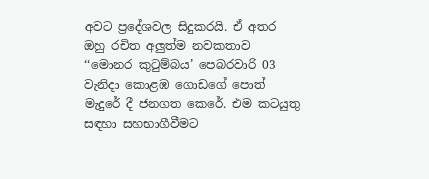අවට ප්‍රදේශවල සිදුකරයි. ඒ අතර ඔහු රචිත අලු‍ත්ම නවකතාව ‘‘මොනර කුටුම්බය’ පෙබරවාරි 03 වැනිදා කොළඹ ගොඩගේ පොත් මැදුරේ දී ජනගත කෙරේ. එම කටයුතු සඳහා සහභාගීවීමට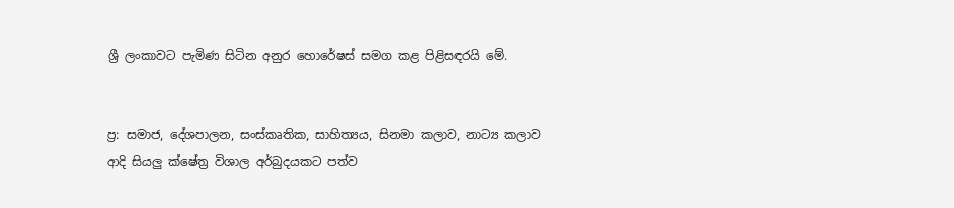ශ්‍රී ලංකාවට පැමිණ සිටින අනුර හොරේෂස් සමග කළ පිළිසඳරයි මේ.


ප්‍ර: සමාජ, දේශපාලන, සංස්කෘතික, සාහිත්‍යය, සිනමා කලාව, නාට්‍ය කලාව ආදි සියලු‍ ක්ෂේත්‍ර විශාල අර්බුදයකට පත්ව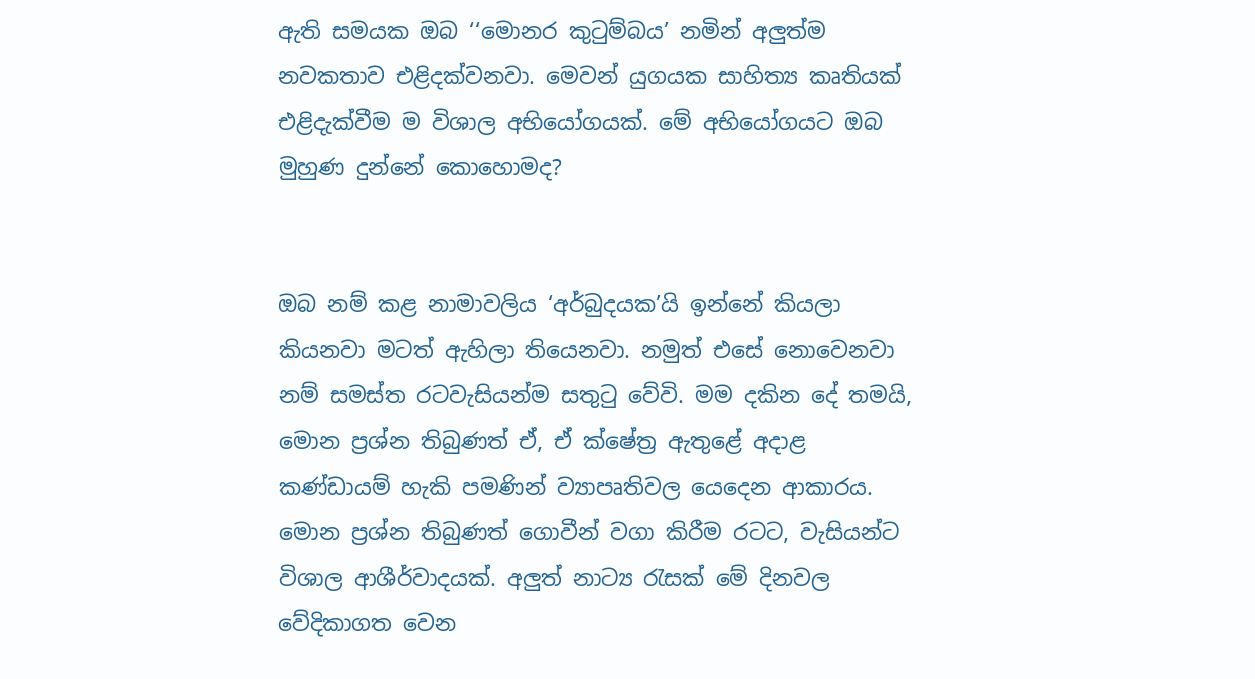ඇති සමයක ඔබ ‘‘මොනර කුටුම්බය’ නමින් අලු‍ත්ම නවකතාව එළිදක්වනවා. මෙවන් යුගයක සාහිත්‍ය කෘතියක් එළිදැක්වීම ම විශාල අභියෝගයක්. මේ අභියෝගයට ඔබ මුහුණ දුන්නේ කොහොමද?


ඔබ නම් කළ නාමාවලිය ‘අර්බුදයක’යි ඉන්නේ කියලා කියනවා මටත් ඇහිලා තියෙනවා. නමුත් එසේ නොවෙනවා නම් සමස්ත රටවැසියන්ම සතුටු වේවි. මම දකින දේ තමයි, මොන ප්‍රශ්න තිබුණත් ඒ, ඒ ක්ෂේත්‍ර ඇතුළේ අදාළ කණ්ඩායම් හැකි පමණින් ව්‍යාපෘතිවල යෙදෙන ආකාරය. මොන ප්‍රශ්න තිබුණත් ගොවීන් වගා කිරීම රටට, වැසියන්ට විශාල ආශීර්වාදයක්. අලු‍ත් නාට්‍ය රැසක් මේ දිනවල වේදිකාගත වෙන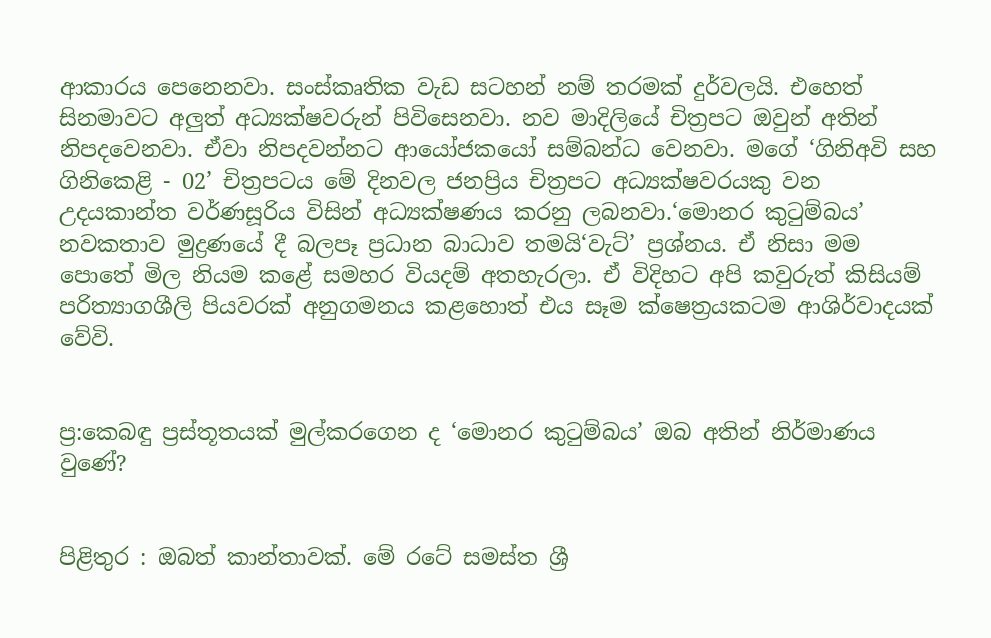ආකාරය පෙනෙනවා. සංස්කෘතික වැඩ සටහන් නම් තරමක් දුර්වලයි. එහෙත් සිනමාවට අලු‍ත් අධ්‍යක්ෂවරුන් පිවිසෙනවා. නව මාදිලියේ චිත්‍රපට ඔවුන් අතින් නිපදවෙනවා. ඒවා නිපදවන්නට ආයෝජකයෝ සම්බන්ධ වෙනවා. මගේ ‘ගිනිඅවි සහ ගිනිකෙළි - 02’ චිත්‍රපටය මේ දිනවල ජනප්‍රිය චිත්‍රපට අධ්‍යක්ෂවරයකු වන උදයකාන්ත වර්ණසූරිය විසින් අධ්‍යක්ෂණය කරනු ලබනවා.‘මොනර කුටුම්බය’ නවකතාව මුද්‍රණයේ දී බලපෑ ප්‍රධාන බාධාව තමයි‘වැට්’ ප්‍රශ්නය. ඒ නිසා මම පොතේ මිල නියම කළේ සමහර වියදම් අතහැරලා. ඒ විදිහට අපි කවුරුත් කිසියම් පරිත්‍යාගශීලි පියවරක් අනුගමනය කළහොත් එය සෑම ක්ෂෙත්‍රයකටම ආශිර්වාදයක් වේවි.


ප්‍ර:කෙබඳු ප්‍රස්තූතයක් මුල්කරගෙන ද ‘මොනර කුටුම්බය’ ඔබ අතින් නිර්මාණය වුණේ?


පිළිතුර : ඔබත් කාන්තාවක්. මේ රටේ සමස්ත ශ්‍රී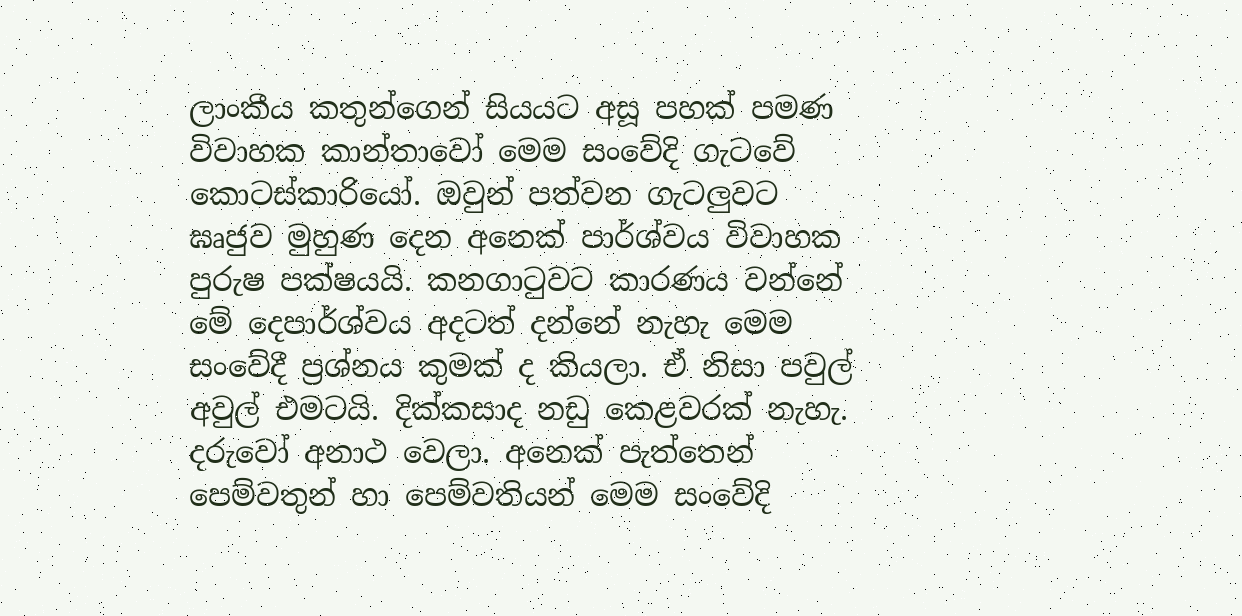ලාංකීය කතුන්ගෙන් සියයට අසූ පහක් පමණ විවාහක කාන්තාවෝ මෙම සංවේදි ගැටවේ කොටස්කාරියෝ. ඔවුන් පත්වන ගැටලුවට ඝෘජුව මුහුණ දෙන අනෙක් පාර්ශ්වය විවාහක පුරුෂ පක්ෂයයි. කනගාටුවට කාරණය වන්නේ මේ දෙපාර්ශ්වය අදටත් දන්නේ නැහැ මෙම සංවේදී ප්‍රශ්නය කුමක් ද කියලා. ඒ නිසා පවුල් අවුල් එමටයි. දික්කසාද නඩු කෙළවරක් නැහැ. දරුවෝ අනාථ වෙලා. අනෙක් පැත්තෙන් පෙම්වතුන් හා පෙම්වතියන් මෙම සංවේදි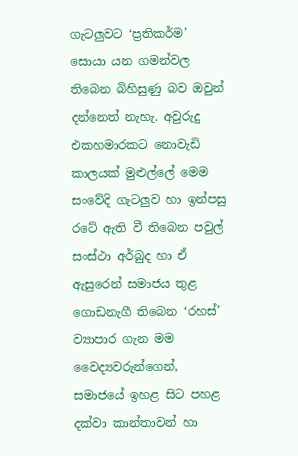ගැටලුවට ‘ප්‍රතිකර්ම’ සොයා යන ගමන්වල තිබෙන බිහිසුණු බව ඔවුන් දන්නෙත් නැහැ. අවුරුදු එකහමාරකට නොවැඩි කාලයක් මුළුල්ලේ මෙම සංවේදි ගැටලුව හා ඉන්පසු රටේ ඇති වී තිබෙන පවුල් සංස්ථා අර්බුද හා ඒ ඇසුරෙන් සමාජය තුළ ගොඩනැගී තිබෙන ‘රහස්’ ව්‍යාපාර ගැන මම වෛද්‍යවරුන්ගෙන්, සමාජයේ ඉහළ සිට පහළ දක්වා කාන්තාවන් හා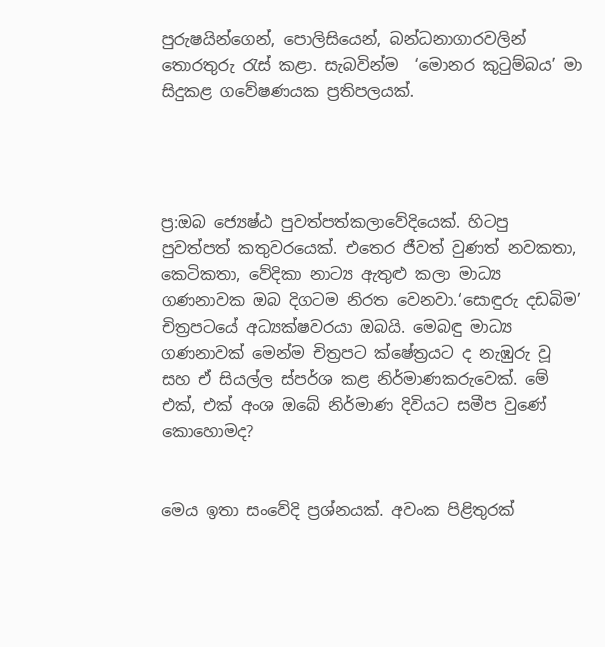පුරුෂයින්ගෙන්, පොලිසියෙන්, බන්ධනාගාරවලින් තොරතුරු රැස් කළා. සැබවින්ම  ‘මොනර කුටුම්බය’ මා සිදුකළ ගවේෂණයක ප්‍රතිපලයක්.




ප්‍ර:ඔබ ජ්‍යෙෂ්ඨ පුවත්පත්කලාවේදියෙක්. හිටපු පුවත්පත් කතුවරයෙක්. එතෙර ජීවත් වුණත් නවකතා, කෙටිකතා, වේදිකා නාට්‍ය ඇතුළු කලා මාධ්‍ය ගණනාවක ඔබ දිගටම නිරත වෙනවා.‘සොඳුරු දඩබිම’ චිත්‍රපටයේ අධ්‍යක්ෂවරයා ඔබයි. මෙබඳු මාධ්‍ය ගණනාවක් මෙන්ම චිත්‍රපට ක්ෂේත්‍රයට ද නැඹුරු වූ සහ ඒ සියල්ල ස්පර්ශ කළ නිර්මාණකරුවෙක්. මේ එක්, එක් අංශ ඔබේ නිර්මාණ දිවියට සමීප වුණේ කොහොමද?


මෙය ඉතා සංවේදි ප්‍රශ්නයක්. අවංක පිළිතුරක්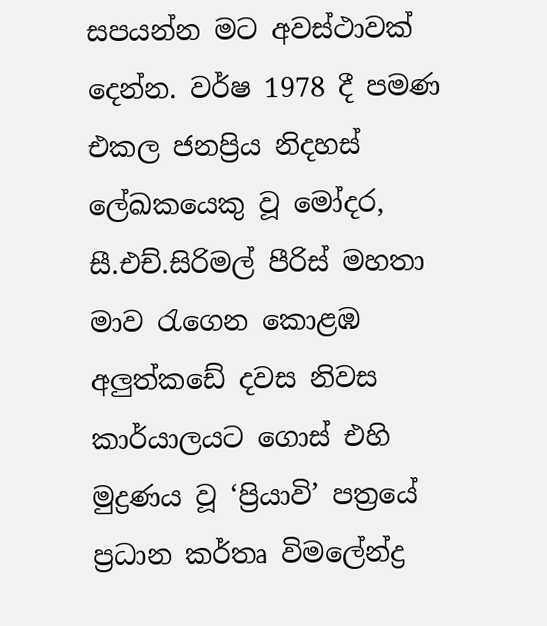සපයන්න මට අවස්ථාවක් දෙන්න. වර්ෂ 1978 දී පමණ එකල ජනප්‍රිය නිදහස් ලේඛකයෙකු වූ මෝදර, සී.එච්.සිරිමල් පීරිස් මහතා මාව රැගෙන කොළඹ අලු‍ත්කඩේ දවස නිවස කාර්යාලයට ගොස් එහි මුද්‍රණය වූ ‘ප්‍රියාවි’ පත්‍රයේ ප්‍රධාන කර්තෘ විමලේන්ද්‍ර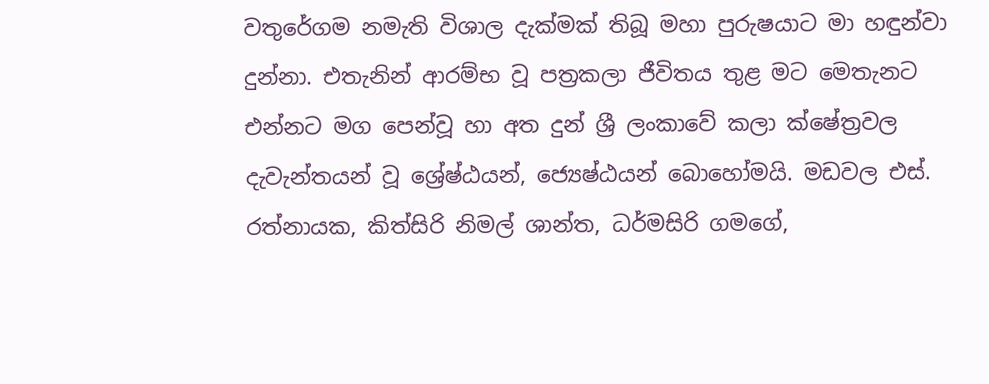වතුරේගම නමැති විශාල දැක්මක් තිබූ මහා පුරුෂයාට මා හඳුන්වා දුන්නා. එතැනින් ආරම්භ වූ පත්‍රකලා ජීවිතය තුළ මට මෙතැනට එන්නට මග පෙන්වූ හා අත දුන් ශ්‍රී ලංකාවේ කලා ක්ෂේත්‍රවල දැවැන්තයන් වූ ශ්‍රේෂ්ඨයන්, ජ්‍යෙෂ්ඨයන් බොහෝමයි. මඩවල එස්. රත්නායක, කිත්සිරි නිමල් ශාන්ත, ධර්මසිරි ගමගේ,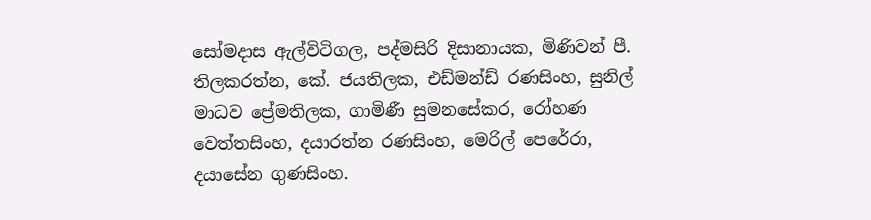සෝමදාස ඇල්විටිගල, පද්මසිරි දිසානායක, මිණිවන් පී. තිලකරත්න, කේ. ජයතිලක, එඩ්මන්ඩ් රණසිංහ, සුනිල් මාධව ප්‍රේමතිලක, ගාමිණී සුමනසේකර, රෝහණ වෙත්තසිංහ, දයාරත්න රණසිංහ, මෙරිල් පෙරේරා, දයාසේන ගුණසිංහ.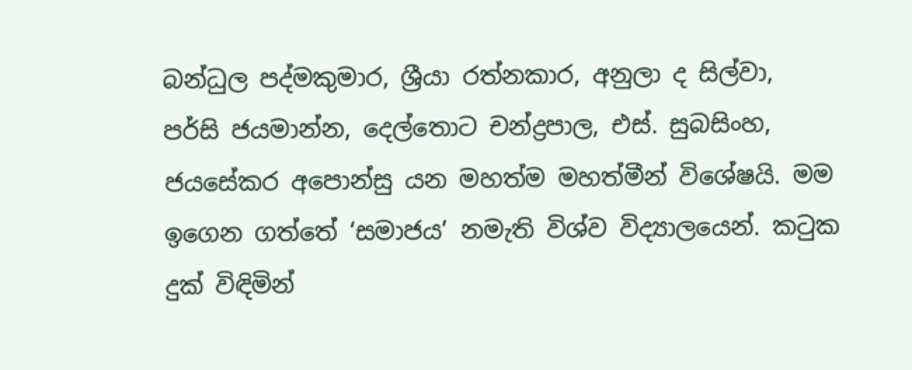බන්ධුල පද්මකුමාර, ශ්‍රීයා රත්නකාර, අනුලා ද සිල්වා, පර්සි ජයමාන්න, දෙල්තොට චන්ද්‍රපාල, එස්. සුබසිංහ, ජයසේකර අපොන්සු යන මහත්ම මහත්මීන් විශේෂයි. මම ඉගෙන ගත්තේ ‘සමාජය’ නමැති විශ්ව විද්‍යාලයෙන්. කටුක දුක් විඳිමින්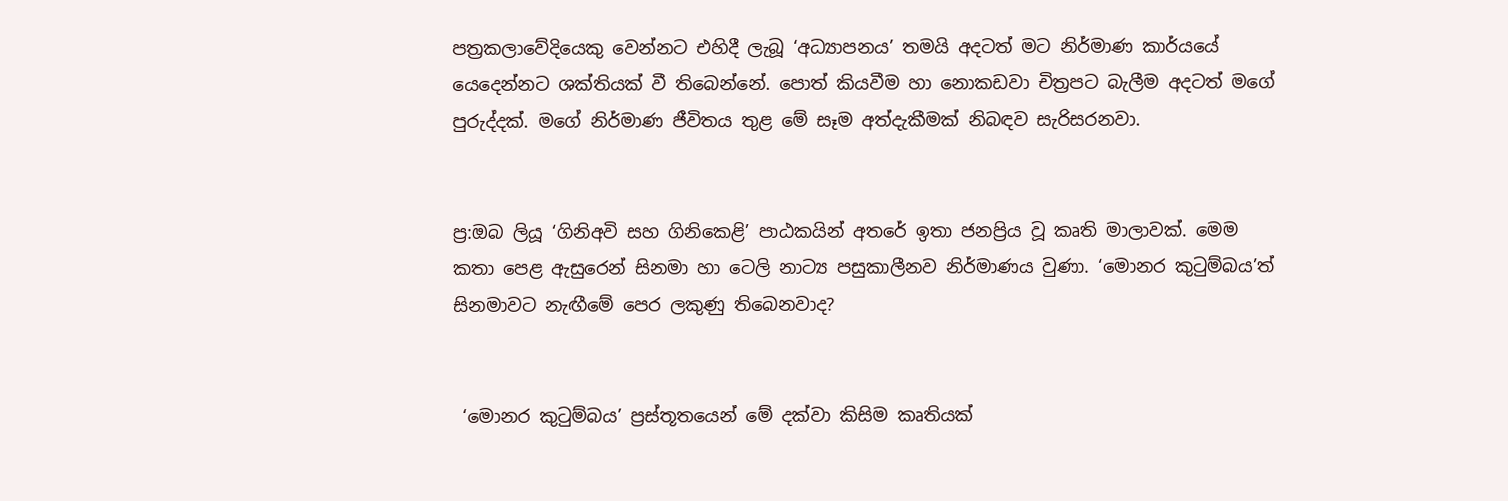පත්‍රකලාවේදියෙකු වෙන්නට එහිදී ලැබූ ‘අධ්‍යාපනය’ තමයි අදටත් මට නිර්මාණ කාර්යයේ යෙදෙන්නට ශක්තියක් වී තිබෙන්නේ. පොත් කියවීම හා නොකඩවා චිත්‍රපට බැලීම අදටත් මගේ පුරුද්දක්. මගේ නිර්මාණ ජීවිතය තුළ මේ සෑම අත්දැකීමක් නිබඳව සැරිසරනවා.


ප්‍ර:ඔබ ලියූ ‘ගිනිඅවි සහ ගිනිකෙළි’ පාඨකයින් අතරේ ඉතා ජනප්‍රිය වූ කෘති මාලාවක්. මෙම කතා පෙළ ඇසුරෙන් සිනමා හා ටෙලි නාට්‍ය පසුකාලීනව නිර්මාණය වුණා. ‘මොනර කුටුම්බය’ත් සිනමාවට නැඟීමේ පෙර ලකුණු තිබෙනවාද?


 ‘මොනර කුටුම්බය’ ප්‍රස්තූතයෙන් මේ දක්වා කිසිම කෘතියක්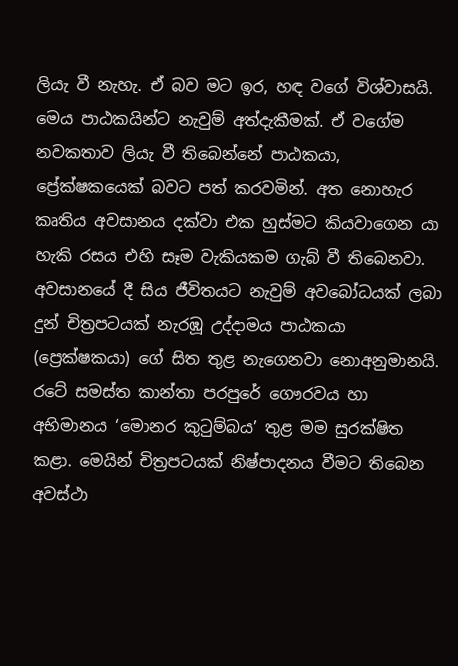ලියැ වී නැහැ. ඒ බව මට ඉර, හඳ වගේ විශ්වාසයි. මෙය පාඨකයින්ට නැවුම් අත්දැකීමක්. ඒ වගේම නවකතාව ලියැ වී තිබෙන්නේ පාඨකයා, ප්‍රේක්ෂකයෙක් බවට පත් කරවමින්. අත නොහැර කෘතිය අවසානය දක්වා එක හුස්මට කියවාගෙන යා හැකි රසය එහි සෑම වැකියකම ගැබ් වී තිබෙනවා. අවසානයේ දී සිය ජීවිතයට නැවුම් අවබෝධයක් ලබා දුන් චිත්‍රපටයක් නැරඹූ උද්දාමය පාඨකයා (ප්‍රෙක්ෂකයා) ගේ සිත තුළ නැගෙනවා නොඅනුමානයි. රටේ සමස්ත කාන්තා පරපුරේ ගෞරවය හා අභිමානය ‘මොනර කුටුම්බය’ තුළ මම සුරක්ෂිත කළා. මෙයින් චිත්‍රපටයක් නිෂ්පාදනය වීමට තිබෙන අවස්ථා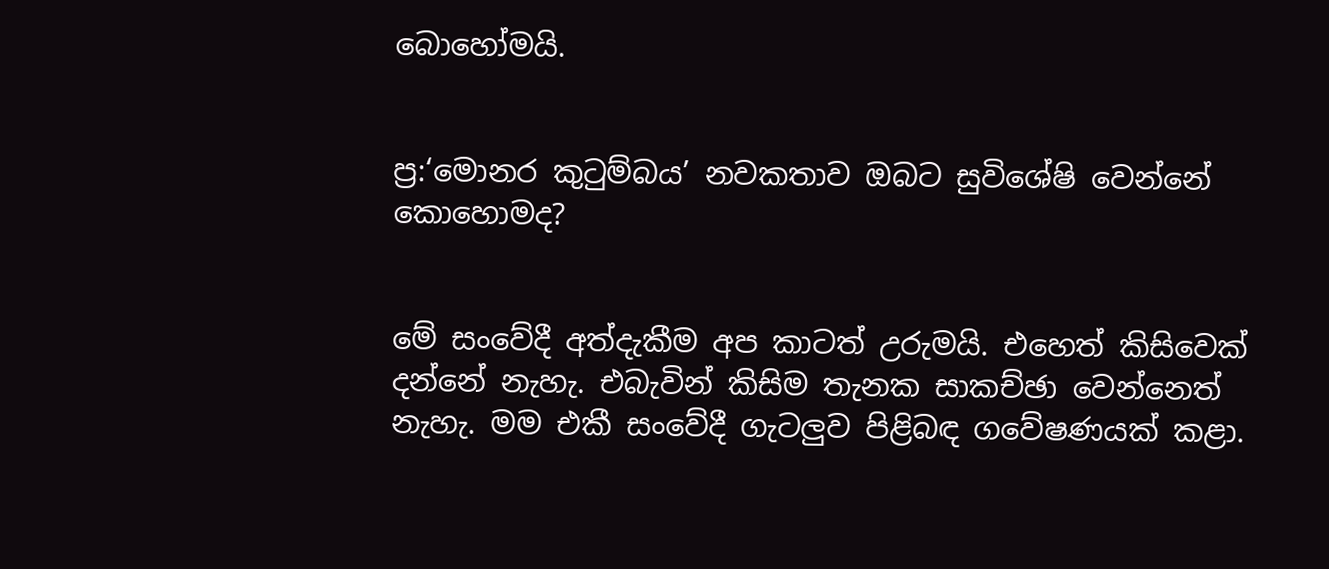බොහෝමයි.


ප්‍ර:‘මොනර කුටුම්බය’ නවකතාව ඔබට සුවිශේෂි වෙන්නේ කොහොමද?


මේ සංවේදී අත්දැකීම අප කාටත් උරුමයි. එහෙත් කිසිවෙක් දන්නේ නැහැ. එබැවින් කිසිම තැනක සාකච්ඡා වෙන්නෙත් නැහැ. මම එකී සංවේදී ගැටලුව පිළිබඳ ගවේෂණයක් කළා.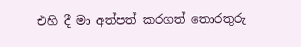එහි දී මා අත්පත් කරගත් තොරතුරු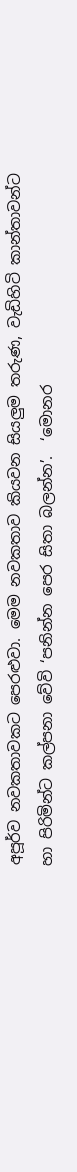අපූර්ව නවකතාවකට පෙරළුවා. මෙම නවකතාව කියවන සියලු‍ම තරුණ, වැඩිහිටි කාන්තාවන්ට හා පිරිමින්ට කල්පනා වේවි ‘පනින්න පෙර සිතා බලන්න’.  ‘මොනර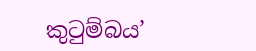කුටුම්බය’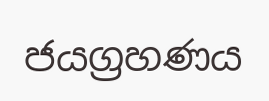ජයග්‍රහණය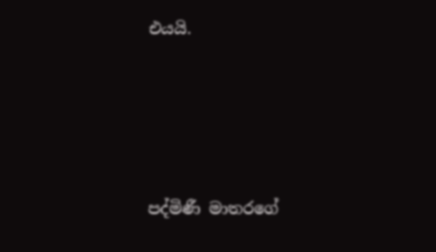එයයි.





පද්මිණී මාතරගේ